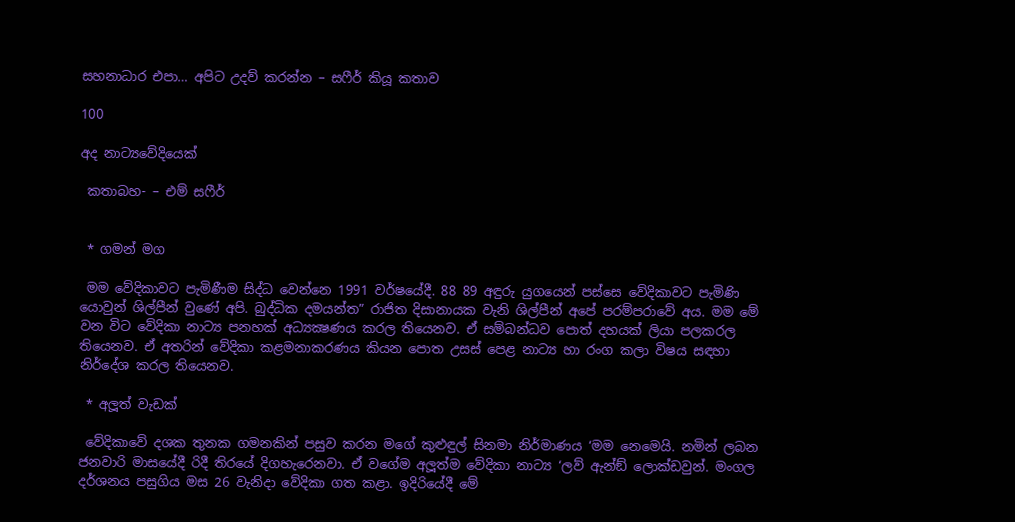සහනාධාර එපා… අපිට උදව් කරන්න – සෆීර් කියූ කතාව

100

අද නාට්‍යවේදියෙක්

 කතාබහ- – එම් සෆීර්


 * ගමන් මග

 මම වේදිකාවට පැමිණීම සිද්ධ වෙන්නෙ 1991 වර්ෂයේදී. 88 89 අඳුරු යුගයෙන් පස්සෙ වේදිකාවට පැමිණි යොවුන් ශිල්පීන් වුණේ අපි. බුද්ධික දමයන්ත” රාජිත දිසානායක වැනි ශිල්පීන් අපේ පරම්පරාවේ අය. මම මේ වන විට වේදිකා නාට්‍ය පනහක් අධ්‍යක්‍ෂණය කරල තියෙනව. ඒ සම්බන්ධව පොත් දහයක් ලියා පලකරල තියෙනව. ඒ අතරින් වේදිකා කළමනාකරණය කියන පොත උසස් පෙළ නාට්‍ය හා රංග කලා විෂය සඳහා නිර්දේශ කරල තියෙනව.

 * අලූත් වැඩක්

 වේදිකාවේ දශක තුනක ගමනකින් පසුව කරන මගේ කුළුඳුල් සිනමා නිර්මාණය ‘මම නෙමෙයි. නමින් ලබන ජනවාරි මාසයේදී රිදී තිරයේ දිගහැරෙනවා. ඒ වගේම අලූත්ම වේදිකා නාට්‍ය ‘ලව් ඇන්ඞ් ලොක්ඩවුන්. මංගල දර්ශනය පසුගිය මස 26 වැනිදා වේදිකා ගත කළා. ඉදිරියේදී මේ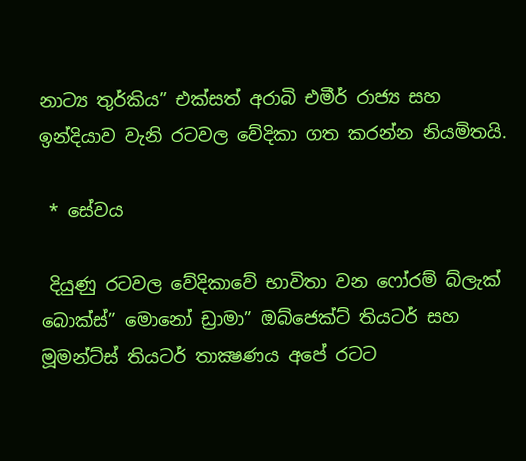නාට්‍ය තුර්කිය” එක්සත් අරාබි එමීර් රාජ්‍ය සහ ඉන්දියාව වැනි රටවල වේදිකා ගත කරන්න නියමිතයි.

 * සේවය

 දියුණු රටවල වේදිකාවේ භාවිතා වන ෆෝරම් බ්ලැක් බොක්ස්” මොනෝ ඩ්‍රාමා” ඔබ්ජෙක්ට් තියටර් සහ මූමන්ට්ස් තියටර් තාක්‍ෂණය අපේ රටට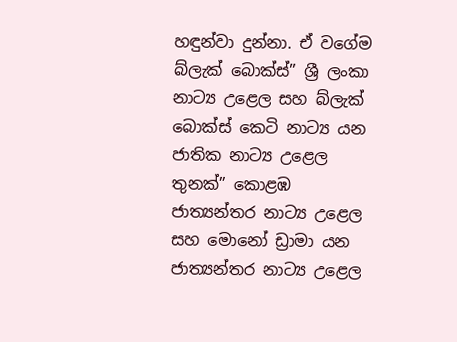හඳුන්වා දුන්නා. ඒ වගේම බ්ලැක් බොක්ස්” ශ්‍රී ලංකා නාට්‍ය උළෙල සහ බ්ලැක් බොක්ස් කෙටි නාට්‍ය යන ජාතික නාට්‍ය උළෙල තුනක්” කොළඹ ජාත්‍යන්තර නාට්‍ය උළෙල සහ මොනෝ ඩ්‍රාමා යන ජාත්‍යන්තර නාට්‍ය උළෙල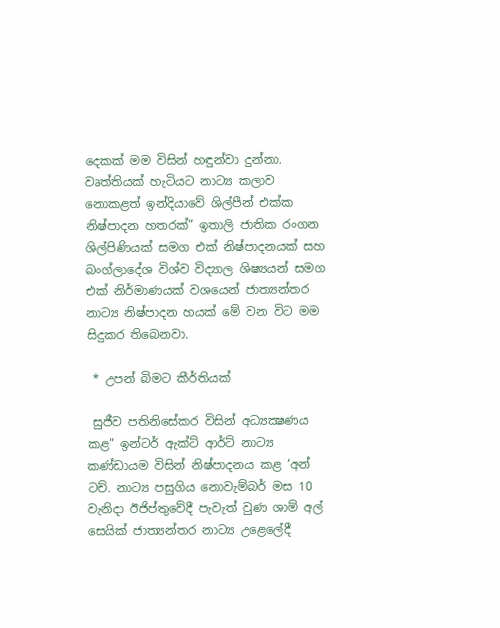දෙකක් මම විසින් හඳුන්වා දුන්නා. වෘත්තියක් හැටියට නාට්‍ය කලාව නොකළත් ඉන්දියාවේ ශිල්පීන් එක්ක නිෂ්පාදන හතරක්” ඉතාලි ජාතික රංගන ශිල්පිණියක් සමග එක් නිෂ්පාදනයක් සහ බංග්ලාදේශ විශ්ව විද්‍යාල ශිෂ්‍යයන් සමග එක් නිර්මාණයක් වශයෙන් ජාත්‍යන්තර නාට්‍ය නිෂ්පාදන හයක් මේ වන විට මම සිදුකර තිබෙනවා.

 * උපන් බිමට කීර්තියක්

 සුජීව පතිනිසේකර විසින් අධ්‍යක්‍ෂණය කළ” ඉන්ටර් ඇක්ට් ආර්ට් නාට්‍ය කණ්ඩායම විසින් නිෂ්පාදනය කළ ‘අන් ටච්. නාට්‍ය පසුගිය නොවැම්බර් මස 10 වැනිදා ඊජිප්තුවේදී පැවැත් වුණ ශාම් අල් සෙයික් ජාත්‍යන්තර නාට්‍ය උළෙලේදී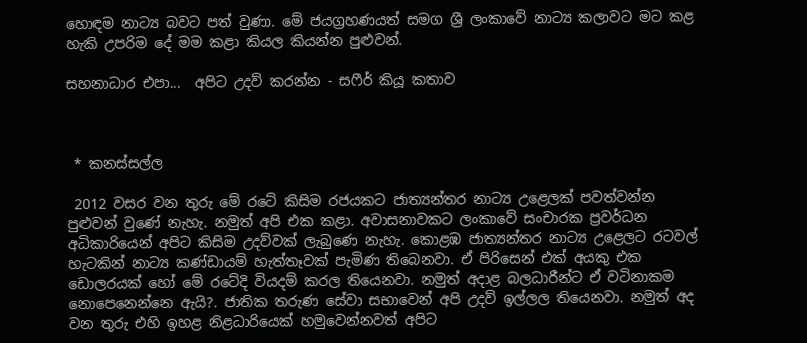හොඳම නාට්‍ය බවට පත් වුණා. මේ ජයග්‍රහණයත් සමග ශ්‍රී ලංකාවේ නාට්‍ය කලාවට මට කළ හැකි උපරිම දේ මම කළා කියල කියන්න පුළුවන්.

සහනාධාර එපා...  අපිට උදව් කරන්න - සෆීර් කියූ කතාව



 * කනස්සල්ල

 2012 වසර වන තුරු මේ රටේ කිසිම රජයකට ජාත්‍යන්තර නාට්‍ය උළෙලක් පවත්වන්න පුළුවන් වුණේ නැහැ. නමුත් අපි එක කළා. අවාසනාවකට ලංකාවේ සංචාරක ප්‍රවර්ධන අධිකාරියෙන් අපිට කිසිම උදව්වක් ලැබුණෙ නැහැ. කොළඹ ජාත්‍යන්තර නාට්‍ය උළෙලට රටවල් හැටකින් නාට්‍ය කණ්ඩායම් හැත්තෑවක් පැමිණ තිබෙනවා. ඒ පිරිසෙන් එක් අයකු එක ඩොලරයක් හෝ මේ රටේදි වියදම් කරල තියෙනවා. නමුත් අදාළ බලධාරීන්ට ඒ වටිනාකම නොපෙනෙන්නෙ ඇයි?. ජාතික තරුණ සේවා සභාවෙන් අපි උදව් ඉල්ලල තියෙනවා. නමුත් අද වන තුරු එහි ඉහළ නිළධාරියෙක් හමුවෙන්නවත් අපිට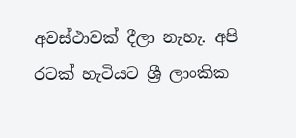අවස්ථාවක් දීලා නැහැ. අපි රටක් හැටියට ශ්‍රී ලාංකික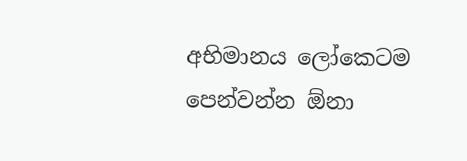අභිමානය ලෝකෙටම පෙන්වන්න ඕනා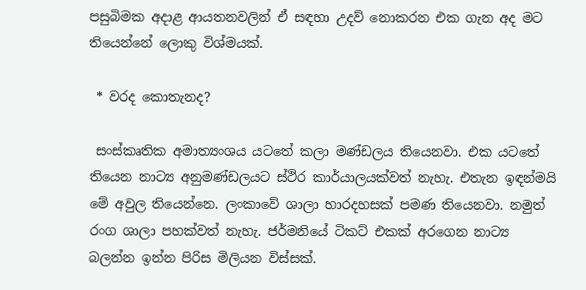පසුබිමක අදාළ ආයතනවලින් ඒ සඳහා උදව් නොකරන එක ගැන අද මට තියෙන්නේ ලොකු විශ්මයක්.

 * වරද කොතැනද?

 සංස්කෘතික අමාත්‍යංශය යටතේ කලා මණ්ඩලය තියෙනවා. එක යටතේ තියෙන නාට්‍ය අනුමණ්ඩලයට ස්ථිර කාර්යාලයක්වත් නැහැ. එතැන ඉඳන්මයි මේ අවුල තියෙන්නෙ. ලංකාවේ ශාලා හාරදහසක් පමණ තියෙනවා. නමුත් රංග ශාලා පහක්වත් නැහැ. ජර්මනියේ ටිකට් එකක් අරගෙන නාට්‍ය බලන්න ඉන්න පිරිස මිලියන විස්සක්.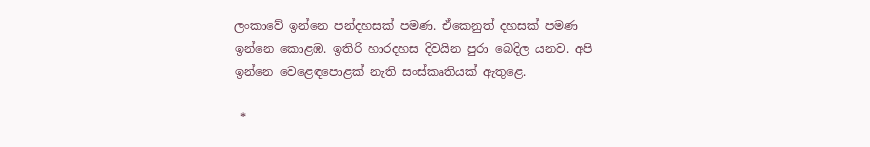ලංකාවේ ඉන්නෙ පන්දහසක් පමණ. ඒකෙනුත් දහසක් පමණ ඉන්නෙ කොළඹ. ඉතිරි හාරදහස දිවයින පුරා බෙදිල යනව. අපි ඉන්නෙ වෙළෙඳපොළක් නැති සංස්කෘතියක් ඇතුළෙ.

 *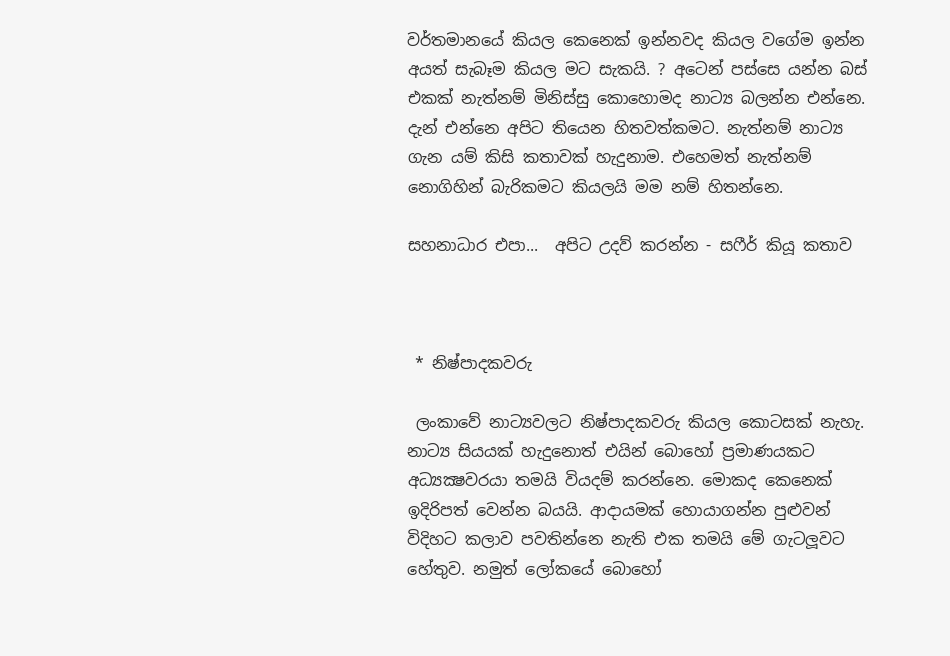වර්තමානයේ කියල කෙනෙක් ඉන්නවද කියල වගේම ඉන්න අයත් සැබෑම කියල මට සැකයි. ? අටෙන් පස්සෙ යන්න බස් එකක් නැත්නම් මිනිස්සු කොහොමද නාට්‍ය බලන්න එන්නෙ. දැන් එන්නෙ අපිට තියෙන හිතවත්කමට. නැත්නම් නාට්‍ය ගැන යම් කිසි කතාවක් හැදුනාම. එහෙමත් නැත්නම් නොගිහින් බැරිකමට කියලයි මම නම් හිතන්නෙ.

සහනාධාර එපා...  අපිට උදව් කරන්න - සෆීර් කියූ කතාව



 * නිෂ්පාදකවරු

 ලංකාවේ නාට්‍යවලට නිෂ්පාදකවරු කියල කොටසක් නැහැ. නාට්‍ය සියයක් හැදුනොත් එයින් බොහෝ ප්‍රමාණයකට අධ්‍යක්‍ෂවරයා තමයි වියදම් කරන්නෙ. මොකද කෙනෙක් ඉදිරිපත් වෙන්න බයයි. ආදායමක් හොයාගන්න පුළුවන් විදිහට කලාව පවතින්නෙ නැති එක තමයි මේ ගැටලූවට හේතුව. නමුත් ලෝකයේ බොහෝ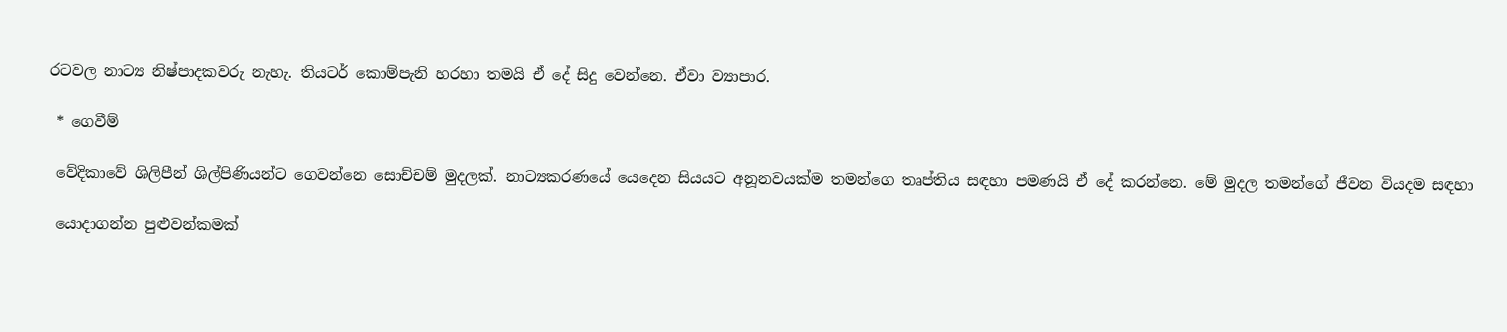රටවල නාට්‍ය නිෂ්පාදකවරු නැහැ. තියටර් කොම්පැනි හරහා තමයි ඒ දේ සිදු වෙන්නෙ. ඒවා ව්‍යාපාර.

 * ගෙවීම්

 වේදිකාවේ ශිලිපීන් ශිල්පිණියන්ට ගෙවන්නෙ සොච්චම් මුදලක්. නාට්‍යකරණයේ යෙදෙන සියයට අනූනවයක්ම තමන්ගෙ තෘප්තිය සඳහා පමණයි ඒ දේ කරන්නෙ. මේ මුදල තමන්ගේ ජීවන වියදම සඳහා

 යොදාගන්න පුළුවන්කමක්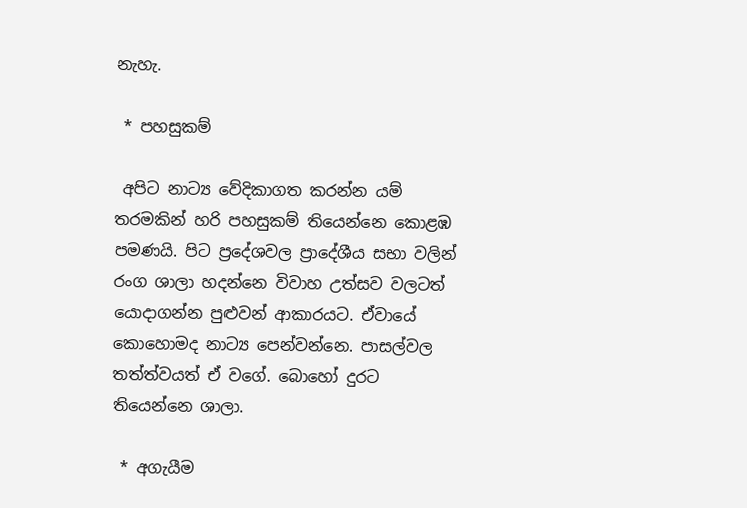නැහැ.

 * පහසුකම්

 අපිට නාට්‍ය වේදිකාගත කරන්න යම් තරමකින් හරි පහසුකම් තියෙන්නෙ කොළඹ පමණයි. පිට ප්‍රදේශවල ප්‍රාදේශීය සභා වලින් රංග ශාලා හදන්නෙ විවාහ උත්සව වලටත් යොදාගන්න පුළුවන් ආකාරයට. ඒවායේ කොහොමද නාට්‍ය පෙන්වන්නෙ. පාසල්වල තත්ත්වයත් ඒ වගේ. බොහෝ දුරට තියෙන්නෙ ශාලා.

 * අගැයීම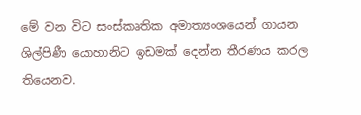මේ වන විට සංස්කෘතික අමාත්‍යංශයෙන් ගායන ශිල්පිණී යොහානිට ඉඩමක් දෙන්න තීරණය කරල තියෙනව.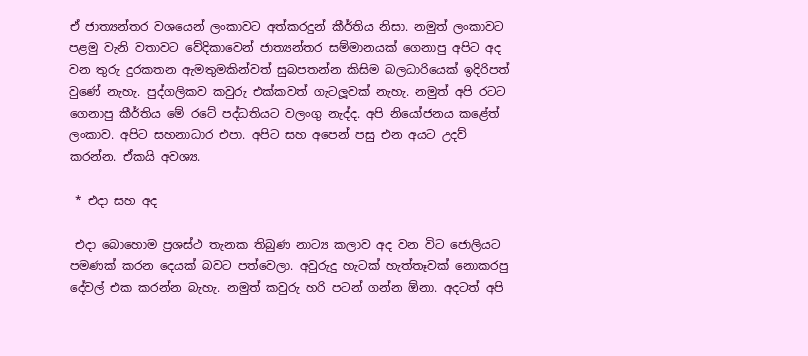ඒ ජාත්‍යන්තර වශයෙන් ලංකාවට අත්කරදුන් කීර්තිය නිසා. නමුත් ලංකාවට පළමු වැනි වතාවට වේදිකාවෙන් ජාත්‍යන්තර සම්මානයක් ගෙනාපු අපිට අද වන තුරු දුරකතන ඇමතුමකින්වත් සුබපතන්න කිසිම බලධාරියෙක් ඉදිරිපත් වුණේ නැහැ. පුද්ගලිකව කවුරු එක්කවත් ගැටලූවක් නැහැ. නමුත් අපි රටට ගෙනාපු කීර්තිය මේ රටේ පද්ධතියට වලංගු නැද්ද. අපි නියෝජනය කළේත් ලංකාව. අපිට සහනාධාර එපා. අපිට සහ අපෙන් පසු එන අයට උදව් කරන්න. ඒකයි අවශ්‍ය.

 * එදා සහ අද

 එදා බොහොම ප්‍රශස්ථ තැනක තිබුණ නාට්‍ය කලාව අද වන විට ජොලියට පමණක් කරන දෙයක් බවට පත්වෙලා. අවුරුදු හැටක් හැත්තෑවක් නොකරපු දේවල් එක කරන්න බැහැ. නමුත් කවුරු හරි පටන් ගන්න ඕනා. අදටත් අපි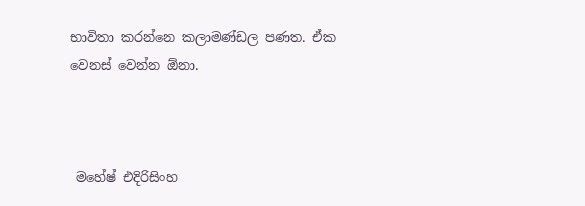භාවිතා කරන්නෙ කලාමණ්ඩල පණත. ඒක වෙනස් වෙන්න ඕනා.



 මහේෂ් එදිරිසිංහ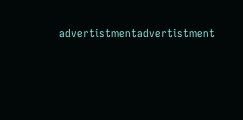advertistmentadvertistment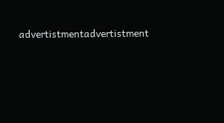advertistmentadvertistment